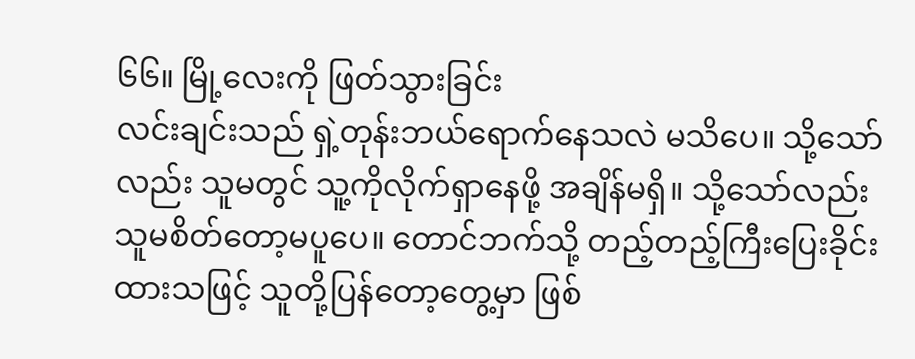၆၆။ မြို့လေးကို ဖြတ်သွားခြင်း
လင်းချင်းသည် ရှဲ့တုန်းဘယ်ရောက်နေသလဲ မသိပေ။ သို့သော်လည်း သူမတွင် သူ့ကိုလိုက်ရှာနေဖို့ အချိန်မရှိ။ သို့သော်လည်း သူမစိတ်တော့မပူပေ။ တောင်ဘက်သို့ တည့်တည့်ကြီးပြေးခိုင်းထားသဖြင့် သူတို့ပြန်တော့တွေ့မှာ ဖြစ်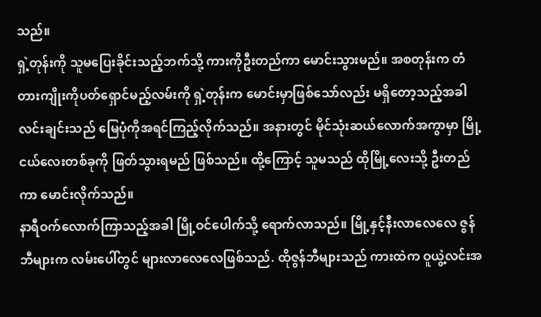သည်။
ရှဲ့တုန်းကို သူမပြေးခိုင်းသည့်ဘက်သို့ ကားကိုဦးတည်ကာ မောင်းသွားမည်။ အစတုန်းက တံတားကျိုးကိုပတ်ရှောင်မည့်လမ်းကို ရှဲ့တုန်းက မောင်းမှာဖြစ်သော်လည်း မရှိတော့သည့်အခါ လင်းချင်းသည် မြေပုံကိုအရင်ကြည့်လိုက်သည်။ အနားတွင် မိုင်သုံးဆယ်လောက်အကွာမှာ မြို့ငယ်လေးတစ်ခုကို ဖြတ်သွားရမည် ဖြစ်သည်။ ထို့ကြောင့် သူမသည် ထိုမြို့လေးသို့ ဦးတည်ကာ မောင်းလိုက်သည်။
နာရီဝက်လောက်ကြာသည့်အခါ မြို့ဝင်ပေါက်သို့ ရောက်လာသည်။ မြို့နှင့်နီးလာလေလေ ဇွန်ဘီများက လမ်းပေါ်တွင် များလာလေလေဖြစ်သည်. ထိုဇွန်ဘီများသည် ကားထဲက ဝူယွဲ့လင်းအ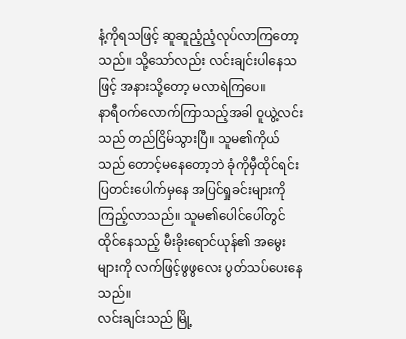နံ့ကိုရသဖြင့် ဆူဆူညံ့ညံ့လုပ်လာကြတော့သည်။ သို့သော်လည်း လင်းချင်းပါနေသဖြင့် အနားသို့တော့ မလာရဲကြပေ။
နာရီဝက်လောက်ကြာသည့်အခါ ဝူယွဲ့လင်းသည် တည်ငြိမ်သွားပြီ။ သူမ၏ကိုယ်သည် တောင့်မနေတော့ဘဲ ခုံကိုမှီထိုင်ရင်း ပြတင်းပေါက်မှနေ အပြင်ရှုခင်းများကို ကြည့်လာသည်။ သူမ၏ပေါင်ပေါ်တွင်ထိုင်နေသည့် မီးခိုးရောင်ယုန်၏ အမွေးများကို လက်ဖြင့်ဖွဖွလေး ပွတ်သပ်ပေးနေသည်။
လင်းချင်းသည် မြို့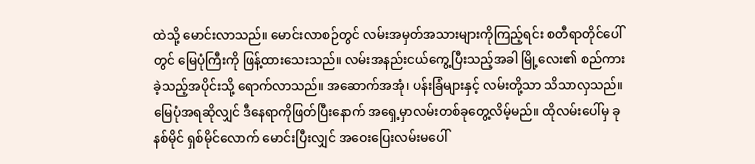ထဲသို့ မောင်းလာသည်။ မောင်းလာစဉ်တွင် လမ်းအမှတ်အသားများကိုကြည့်ရင်း စတီရာတိုင်ပေါ်တွင် မြေပုံကြီးကို ဖြန့်ထားသေးသည်။ လမ်းအနည်းငယ်ကွေ့ပြီးသည့်အခါ မြို့လေး၏ စည်ကားခဲ့သည့်အပိုင်းသို့ ရောက်လာသည်။ အဆောက်အအုံ၊ ပန်းခြံများနှင့် လမ်းတို့သာ သိသာလှသည်။ မြေပုံအရဆိုလျှင် ဒီနေရာကိုဖြတ်ပြီးနောက် အရှေ့မှာလမ်းတစ်ခုတွေ့လိမ့်မည်။ ထိုလမ်းပေါ်မှ ခုနစ်မိုင် ရှစ်မိုင်လောက် မောင်းပြီးလျှင် အဝေးပြေးလမ်းမပေါ်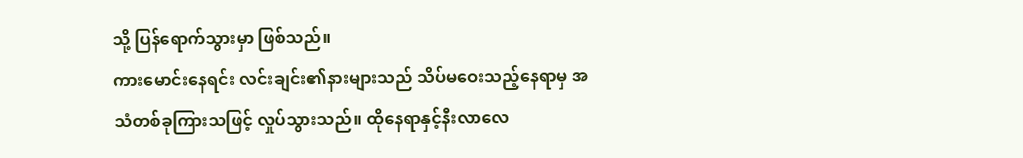သို့ ပြန်ရောက်သွားမှာ ဖြစ်သည်။
ကားမောင်းနေရင်း လင်းချင်း၏နားများသည် သိပ်မဝေးသည့်နေရာမှ အသံတစ်ခုကြားသဖြင့် လှုပ်သွားသည်။ ထိုနေရာနှင့်နီးလာလေ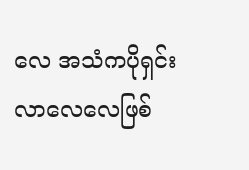လေ အသံကပိုရှင်းလာလေလေဖြစ်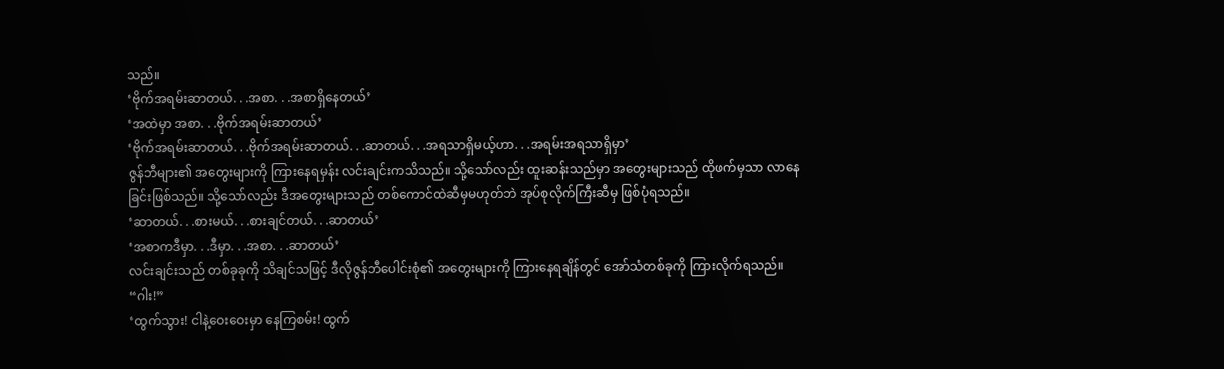သည်။
‘ဗိုက်အရမ်းဆာတယ်. . .အစာ. . .အစာရှိနေတယ်’
‘အထဲမှာ အစာ. . .ဗိုက်အရမ်းဆာတယ်’
‘ဗိုက်အရမ်းဆာတယ်. . .ဗိုက်အရမ်းဆာတယ်. . .ဆာတယ်. . .အရသာရှိမယ့်ဟာ. . .အရမ်းအရသာရှိမှာ’
ဇွန်ဘီများ၏ အတွေးများကို ကြားနေရမှန်း လင်းချင်းကသိသည်။ သို့သော်လည်း ထူးဆန်းသည်မှာ အတွေးများသည် ထိုဖက်မှသာ လာနေခြင်းဖြစ်သည်။ သို့သော်လည်း ဒီအတွေးများသည် တစ်ကောင်ထဲဆီမှမဟုတ်ဘဲ အုပ်စုလိုက်ကြီးဆီမှ ဖြစ်ပုံရသည်။
‘ဆာတယ်. . .စားမယ်. . .စားချင်တယ်. . .ဆာတယ်’
‘အစာကဒီမှာ. . .ဒီမှာ. . .အစာ. . .ဆာတယ်’
လင်းချင်းသည် တစ်ခုခုကို သိချင်သဖြင့် ဒီလိုဇွန်ဘီပေါင်းစုံ၏ အတွေးများကို ကြားနေရချိန်တွင် အော်သံတစ်ခုကို ကြားလိုက်ရသည်။
“ဂါး!”
‘ထွက်သွား! ငါနဲ့ဝေးဝေးမှာ နေကြစမ်း! ထွက်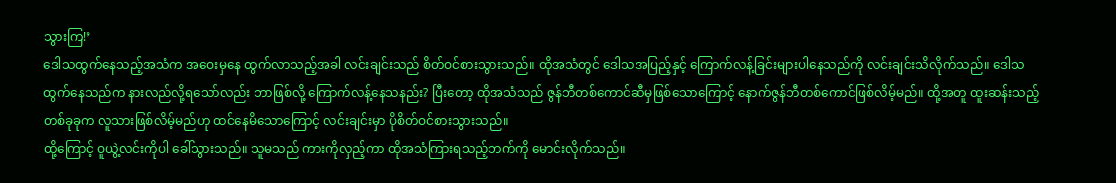သွားကြ!’
ဒေါသထွက်နေသည့်အသံက အဝေးမှနေ ထွက်လာသည့်အခါ လင်းချင်းသည် စိတ်ဝင်စားသွားသည်။ ထိုအသံတွင် ဒေါသအပြည့်နှင့် ကြောက်လန့်ခြင်းများပါနေသည်ကို လင်းချင်းသိလိုက်သည်။ ဒေါသထွက်နေသည်က နားလည်လို့ရသော်လည်း ဘာဖြစ်လို့ ကြောက်လန့်နေသနည်း? ပြီးတော့ ထိုအသံသည် ဇွန်ဘီတစ်ကောင်ဆီမှဖြစ်သောကြောင့် နောက်ဇွန်ဘီတစ်ကောင်ဖြစ်လိမ့်မည်။ ထို့အတူ ထူးဆန်းသည့်တစ်ခုခုက လူသားဖြစ်လိမ့်မည်ဟု ထင်နေမိသောကြောင့် လင်းချင်းမှာ ပိုစိတ်ဝင်စားသွားသည်။
ထို့ကြောင့် ဝူယွဲ့လင်းကိုပါ ခေါ်သွားသည်။ သူမသည် ကားကိုလှည့်ကာ ထိုအသံကြားရသည့်ဘက်ကို မောင်းလိုက်သည်။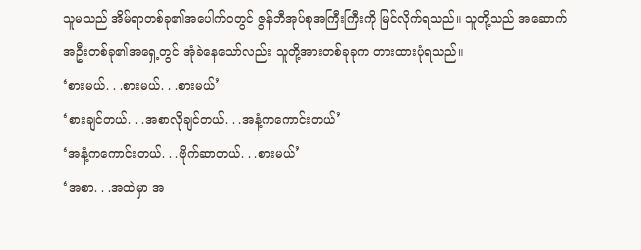သူမသည် အိမ်ရာတစ်ခု၏အပေါက်ဝတွင် ဇွန်ဘီအုပ်စုအကြီးကြီးကို မြင်လိုက်ရသည်။ သူတို့သည် အဆောက်အဦးတစ်ခု၏အရှေ့တွင် အုံခဲနေသော်လည်း သူတို့အားတစ်ခုခုက တားထားပုံရသည်။
‘စားမယ်. . .စားမယ်. . .စားမယ်’
‘စားချင်တယ်. . .အစာလိုချင်တယ်. . .အနံ့ကကောင်းတယ်’
‘အနံ့ကကောင်းတယ်. . .ဗိုက်ဆာတယ်. . .စားမယ်’
‘အစာ. . .အထဲမှာ အ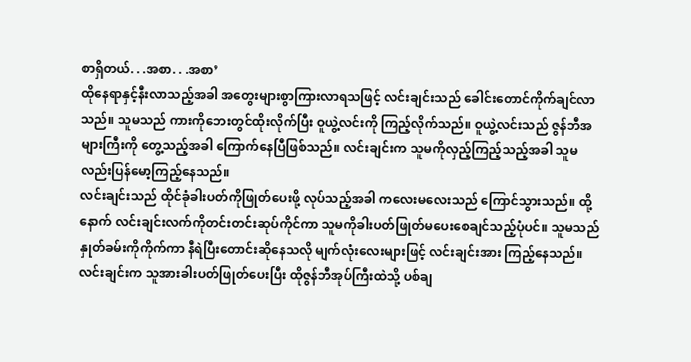စာရှိတယ်. . .အစာ. . .အစာ’
ထိုနေရာနှင့်နီးလာသည့်အခါ အတွေးများစွာကြားလာရသဖြင့် လင်းချင်းသည် ခေါင်းတောင်ကိုက်ချင်လာသည်။ သူမသည် ကားကိုဘေးတွင်ထိုးလိုက်ပြီး ဝူယွဲ့လင်းကို ကြည့်လိုက်သည်။ ဝူယွဲ့လင်းသည် ဇွန်ဘီအများကြီးကို တွေ့သည့်အခါ ကြောက်နေပြီဖြစ်သည်။ လင်းချင်းက သူမကိုလှည့်ကြည့်သည့်အခါ သူမလည်းပြန်မော့ကြည့်နေသည်။
လင်းချင်းသည် ထိုင်ခုံခါးပတ်ကိုဖြုတ်ပေးဖို့ လုပ်သည့်အခါ ကလေးမလေးသည် ကြောင်သွားသည်။ ထို့နောက် လင်းချင်းလက်ကိုတင်းတင်းဆုပ်ကိုင်ကာ သူမကိုခါးပတ်ဖြုတ်မပေးစေချင်သည့်ပုံပင်။ သူမသည် နှုတ်ခမ်းကိုကိုက်ကာ နီရဲပြီးတောင်းဆိုနေသလို မျက်လုံးလေးများဖြင့် လင်းချင်းအား ကြည့်နေသည်။ လင်းချင်းက သူအားခါးပတ်ဖြုတ်ပေးပြီး ထိုဇွန်ဘီအုပ်ကြီးထဲသို့ ပစ်ချ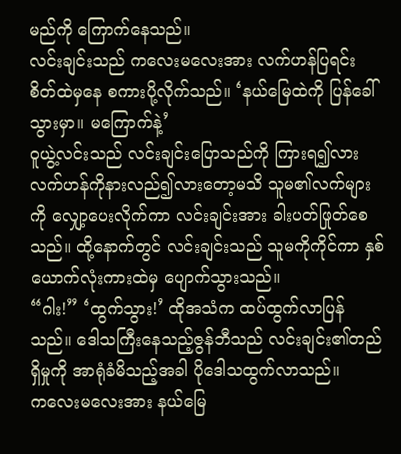မည်ကို ကြောက်နေသည်။
လင်းချင်းသည် ကလေးမလေးအား လက်ဟန်ပြရင်း စိတ်ထဲမှနေ စကားပို့လိုက်သည်။ ‘နယ်မြေထဲကို ပြန်ခေါ်သွားမှာ။ မကြောက်နဲ့’
ဝူယွဲ့လင်းသည် လင်းချင်းပြောသည်ကို ကြားရ၍လား လက်ဟန်ကိုနားလည်၍လားတော့မသိ သူမ၏လက်များကို လျှော့ပေးလိုက်ကာ လင်းချင်းအား ခါးပတ်ဖြုတ်စေသည်။ ထို့နောက်တွင် လင်းချင်းသည် သူမကိုကိုင်ကာ နှစ်ယောက်လုံးကားထဲမှ ပျောက်သွားသည်။
“ဂါး!” ‘ထွက်သွား!’ ထိုအသံက ထပ်ထွက်လာပြန်သည်။ ဒေါသကြီးနေသည့်ဇွန်ဘီသည် လင်းချင်း၏တည်ရှိမှုကို အာရုံခံမိသည့်အခါ ပိုဒေါသထွက်လာသည်။
ကလေးမလေးအား နယ်မြေ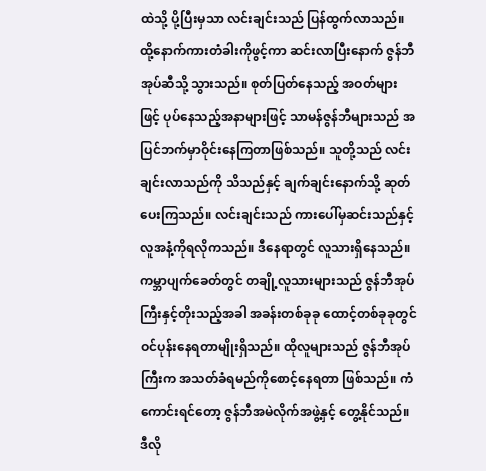ထဲသို့ ပို့ပြီးမှသာ လင်းချင်းသည် ပြန်ထွက်လာသည်။ ထို့နောက်ကားတံခါးကိုဖွင့်ကာ ဆင်းလာပြီးနောက် ဇွန်ဘီအုပ်ဆီသို့ သွားသည်။ စုတ်ပြတ်နေသည့် အဝတ်များဖြင့် ပုပ်နေသည့်အနာများဖြင့် သာမန်ဇွန်ဘီများသည် အပြင်ဘက်မှာဝိုင်းနေကြတာဖြစ်သည်။ သူတို့သည် လင်းချင်းလာသည်ကို သိသည်နှင့် ချက်ချင်းနောက်သို့ ဆုတ်ပေးကြသည်။ လင်းချင်းသည် ကားပေါ်မှဆင်းသည်နှင့် လူအနံ့ကိုရလိုကသည်။ ဒီနေရာတွင် လူသားရှိနေသည်။
ကမ္ဘာပျက်ခေတ်တွင် တချို့လူသားများသည် ဇွန်ဘီအုပ်ကြီးနှင့်တိုးသည့်အခါ အခန်းတစ်ခုခု ထောင့်တစ်ခုခုတွင် ဝင်ပုန်းနေရတာမျိုးရှိသည်။ ထိုလူများသည် ဇွန်ဘီအုပ်ကြီးက အသတ်ခံရမည်ကိုစောင့်နေရတာ ဖြစ်သည်။ ကံကောင်းရင်တော့ ဇွန်ဘီအမဲလိုက်အဖွဲ့နှင့် တွေ့နိုင်သည်။ ဒီလို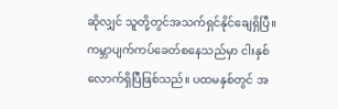ဆိုလျှင် သူတို့တွင်အသက်ရှင်နိုင်ချေရှိပြီ။
ကမ္ဘာပျက်ကပ်ခေတ်စနေသည်မှာ ငါးနှစ်လောက်ရှိပြီဖြစ်သည်။ ပထမနှစ်တွင် အ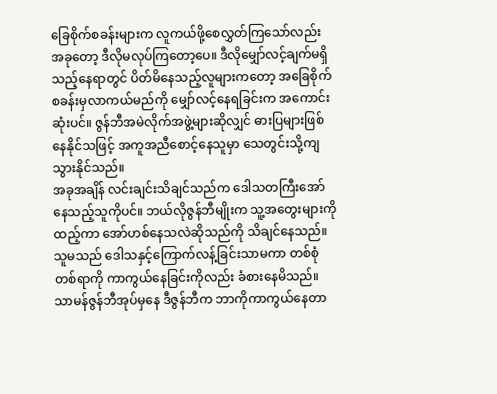ခြေစိုက်စခန်းများက လူကယ်ဖို့စေလွှတ်ကြသော်လည်း အခုတော့ ဒီလိုမလုပ်ကြတော့ပေ။ ဒီလိုမျှော်လင့်ချက်မရှိသည့်နေရာတွင် ပိတ်မိနေသည့်လူများကတော့ အခြေစိုက်စခန်းမှလာကယ်မည်ကို မျှော်လင့်နေရခြင်းက အကောင်းဆုံးပင်။ ဇွန်ဘီအမဲလိုက်အဖွဲ့များဆိုလျှင် ဓားပြများဖြစ်နေနိုင်သဖြင့် အကူအညီစောင့်နေသူမှာ သေတွင်းသို့ကျသွားနိုင်သည်။
အခုအချိန် လင်းချင်းသိချင်သည်က ဒေါသတကြီးအော်နေသည့်သူကိုပင်။ ဘယ်လိုဇွန်ဘီမျိုးက သူ့အတွေးများကိုထည့်ကာ အော်ဟစ်နေသလဲဆိုသည်ကို သိချင်နေသည်။ သူမသည် ဒေါသနှင့်ကြောက်လန့်ခြင်းသာမကာ တစ်စုံတစ်ရာကို ကာကွယ်နေခြင်းကိုလည်း ခံစားနေမိသည်။ သာမန်ဇွန်ဘီအုပ်မှနေ ဒီဇွန်ဘီက ဘာကိုကာကွယ်နေတာ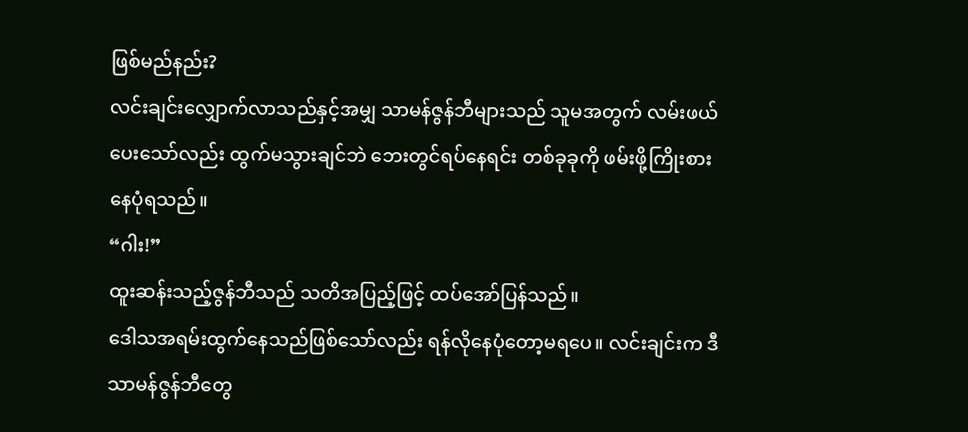ဖြစ်မည်နည်း?
လင်းချင်းလျှောက်လာသည်နှင့်အမျှ သာမန်ဇွန်ဘီများသည် သူမအတွက် လမ်းဖယ်ပေးသော်လည်း ထွက်မသွားချင်ဘဲ ဘေးတွင်ရပ်နေရင်း တစ်ခုခုကို ဖမ်းဖို့ကြိုးစားနေပုံရသည်။
“ဂါး!”
ထူးဆန်းသည့်ဇွန်ဘီသည် သတိအပြည့်ဖြင့် ထပ်အော်ပြန်သည်။
ဒေါသအရမ်းထွက်နေသည်ဖြစ်သော်လည်း ရန်လိုနေပုံတော့မရပေ။ လင်းချင်းက ဒီသာမန်ဇွန်ဘီတွေ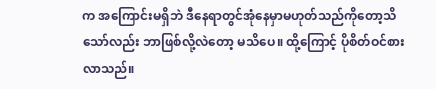က အကြောင်းမရှိဘဲ ဒီနေရာတွင်အုံနေမှာမဟုတ်သည်ကိုတော့သိသော်လည်း ဘာဖြစ်လို့လဲတော့ မသိပေ။ ထို့ကြောင့် ပိုစိတ်ဝင်စားလာသည်။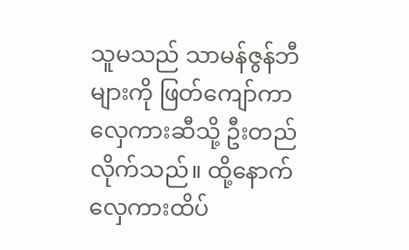သူမသည် သာမန်ဇွန်ဘီများကို ဖြတ်ကျော်ကာ လှေကားဆီသို့ ဦးတည်လိုက်သည်။ ထို့နောက်လှေကားထိပ်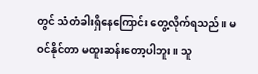တွင် သံတံခါးရှိနေကြောင်း တွေ့လိုက်ရသည်။ မဝင်နိုင်တာ မထူးဆန်းတော့ပါဘူး။ သူ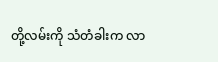တို့လမ်းကို သံတံခါးက လာ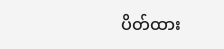ပိတ်ထား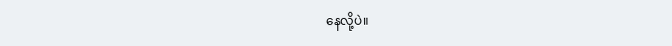နေလို့ပဲ။